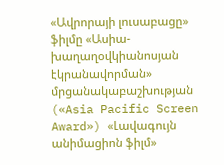«Ավրորայի լուսաբացը» ֆիլմը «Ասիա-խաղաղօվկիանոսյան էկրանավորման» մրցանակաբաշխության («Asia Pacific Screen Award») «Լավագույն անիմացիոն ֆիլմ»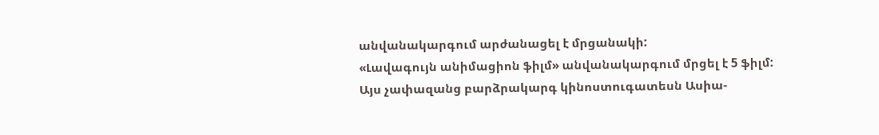անվանակարգում արժանացել է մրցանակի:
«Լավագույն անիմացիոն ֆիլմ» անվանակարգում մրցել է 5 ֆիլմ: Այս չափազանց բարձրակարգ կինոստուգատեսն Ասիա-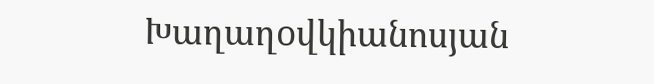Խաղաղoվկիանոսյան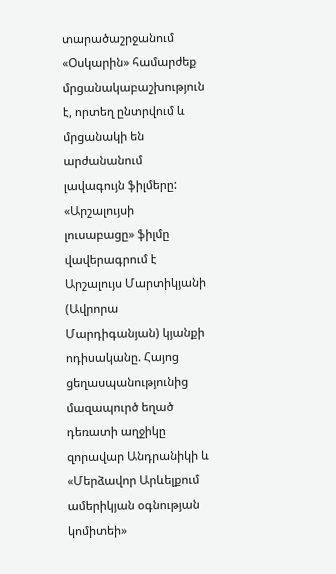տարածաշրջանում «Օսկարին» համարժեք մրցանակաբաշխություն է, որտեղ ընտրվում և մրցանակի են արժանանում լավագույն ֆիլմերը:
«Արշալույսի լուսաբացը» ֆիլմը վավերագրում է Արշալույս Մարտիկյանի (Ավրորա Մարդիգանյան) կյանքի ոդիսականը. Հայոց ցեղասպանությունից մազապուրծ եղած դեռատի աղջիկը զորավար Անդրանիկի և «Մերձավոր Արևելքում ամերիկյան օգնության կոմիտեի»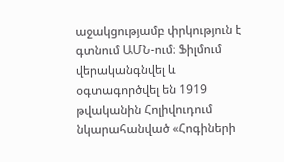աջակցությամբ փրկություն է գտնում ԱՄՆ-ում։ Ֆիլմում վերականգնվել և օգտագործվել են 1919 թվականին Հոլիվուդում նկարահանված «Հոգիների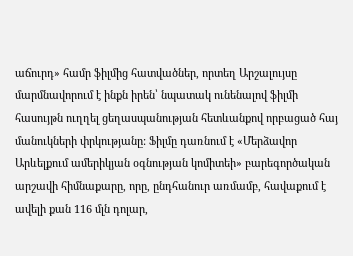աճուրդ» համր ֆիլմից հատվածներ, որտեղ Արշալույսը մարմնավորում է ինքն իրեն՝ նպատակ ունենալով ֆիլմի հասույթն ուղղել ցեղասպանության հետևանքով որբացած հայ մանուկների փրկությանը: Ֆիլմը դառնում է «Մերձավոր Արևելքում ամերիկյան օգնության կոմիտեի» բարեգործական արշավի հիմնաքարը, որը, ընդհանուր առմամբ, հավաքում է ավելի քան 116 մլն դոլար,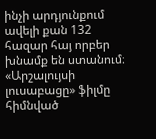ինչի արդյունքում ավելի քան 132 հազար հայ որբեր խնամք են ստանում։
«Արշալույսի լուսաբացը» ֆիլմը հիմնված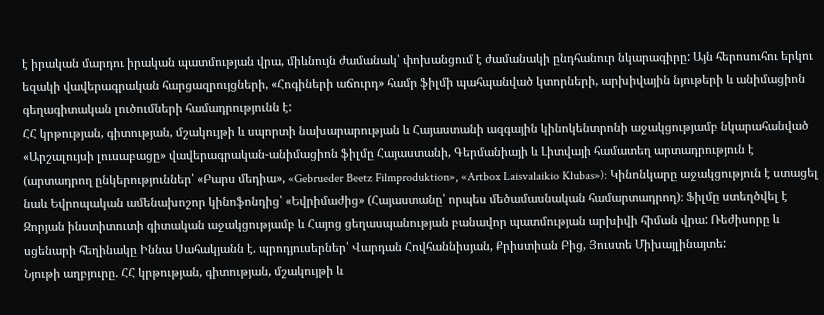է իրական մարդու իրական պատմության վրա, միևնույն ժամանակ՝ փոխանցում է ժամանակի ընդհանուր նկարագիրը: Այն հերոսուհու երկու եզակի վավերագրական հարցազրույցների, «Հոգիների աճուրդ» համր ֆիլմի պահպանված կտորների, արխիվային նյութերի և անիմացիոն գեղագիտական լուծումների համադրությունն է:
ՀՀ կրթության, գիտության, մշակույթի և սպորտի նախարարության և Հայաստանի ազգային կինոկենտրոնի աջակցությամբ նկարահանված «Արշալույսի լուսաբացը» վավերագրական-անիմացիոն ֆիլմը Հայաստանի, Գերմանիայի և Լիտվայի համատեղ արտադրություն է (արտադրող ընկերություններ՝ «Բարս մեդիա», «Gebrueder Beetz Filmproduktion», «Artbox Laisvalaikio Klubas»): Կինոնկարը աջակցություն է ստացել նաև Եվրոպական ամենախոշոր կինոֆոնդից՝ «Եվրիմաժից» (Հայաստանը՝ որպես մեծամասնական համարտադրող)։ Ֆիլմը ստեղծվել է Զորյան ինստիտուտի գիտական աջակցությամբ և Հայոց ցեղասպանության բանավոր պատմության արխիվի հիման վրա: Ռեժիսորը և սցենարի հեղինակը Իննա Սահակյանն է. պրոդյուսերներ՝ Վարդան Հովհաննիսյան, Քրիստիան Բից, Յուստե Միխայլինայտե:
Նյութի աղբյուրը. ՀՀ կրթության, գիտության, մշակույթի և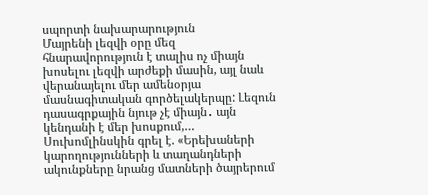սպորտի նախարարություն
Մայրենի լեզվի օրը մեզ հնարավորություն է տալիս ոչ միայն խոսելու լեզվի արժեքի մասին, այլ նաև վերանայելու մեր ամենօրյա մասնագիտական գործելակերպը: Լեզուն դասագրքային նյութ չէ միայն․ այն կենդանի է մեր խոսքում,…
Սուխոմլինսկին գրել է. «Երեխաների կարողությունների և տաղանդների ակունքները նրանց մատների ծայրերում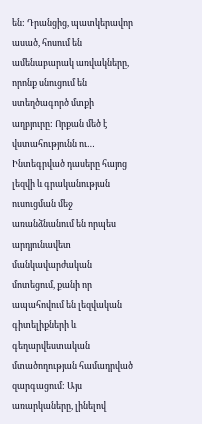են: Դրանցից, պատկերավոր ասած, հոսում են ամենաբարակ առվակները, որոնք սնուցում են ստեղծագործ մտքի աղբյուրը: Որքան մեծ է վստահությունն ու…
Ինտեգրված դասերը հայոց լեզվի և գրականության ուսուցման մեջ առանձնանում են որպես արդյունավետ մանկավարժական մոտեցում, քանի որ ապահովում են լեզվական գիտելիքների և գեղարվեստական մտածողության համադրված զարգացում: Այս առարկաները, լինելով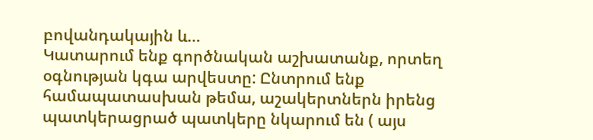բովանդակային և…
Կատարում ենք գործնական աշխատանք, որտեղ օգնության կգա արվեստը: Ընտրում ենք համապատասխան թեմա, աշակերտներն իրենց պատկերացրած պատկերը նկարում են ( այս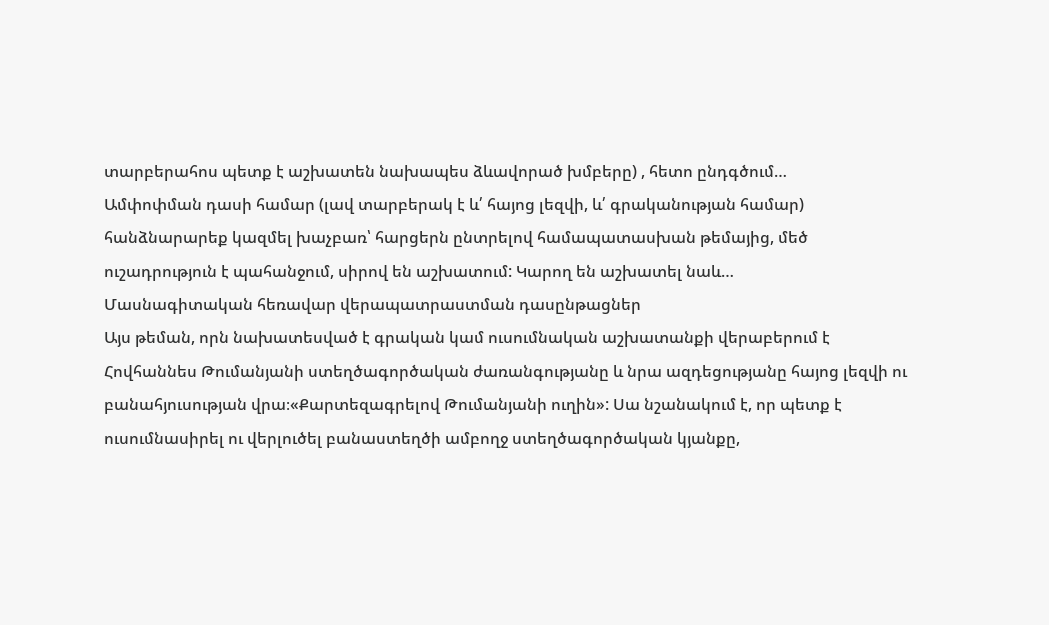տարբերահոս պետք է աշխատեն նախապես ձևավորած խմբերը) , հետո ընդգծում…
Ամփոփման դասի համար (լավ տարբերակ է և՛ հայոց լեզվի, և՛ գրականության համար) հանձնարարեք կազմել խաչբառ՝ հարցերն ընտրելով համապատասխան թեմայից, մեծ ուշադրություն է պահանջում, սիրով են աշխատում: Կարող են աշխատել նաև…
Մասնագիտական հեռավար վերապատրաստման դասընթացներ
Այս թեման, որն նախատեսված է գրական կամ ուսումնական աշխատանքի վերաբերում է Հովհաննես Թումանյանի ստեղծագործական ժառանգությանը և նրա ազդեցությանը հայոց լեզվի ու բանահյուսության վրա։«Քարտեզագրելով Թումանյանի ուղին»: Սա նշանակում է, որ պետք է ուսումնասիրել ու վերլուծել բանաստեղծի ամբողջ ստեղծագործական կյանքը,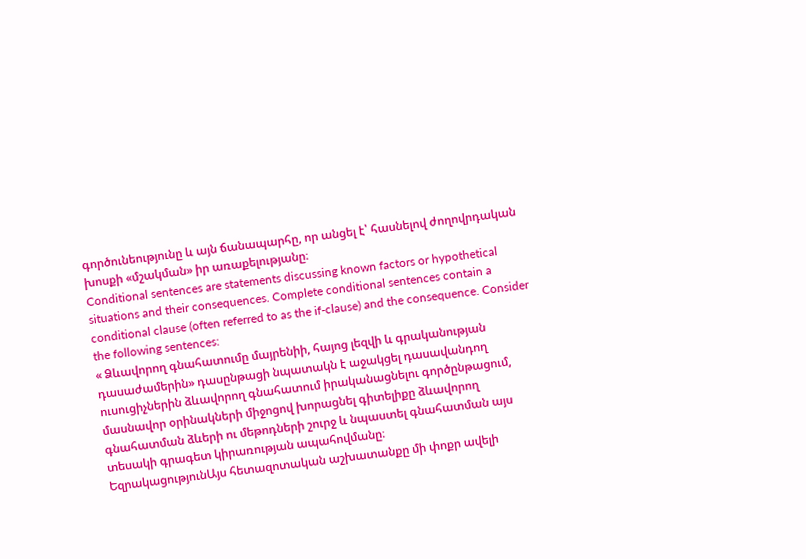գործունեությունը և այն ճանապարհը, որ անցել է՝ հասնելով ժողովրդական խոսքի «մշակման» իր առաքելությանը։
Conditional sentences are statements discussing known factors or hypothetical situations and their consequences. Complete conditional sentences contain a conditional clause (often referred to as the if-clause) and the consequence. Consider the following sentences:
« Ձևավորող գնահատումը մայրենիի, հայոց լեզվի և գրականության դասաժամերին» դասընթացի նպատակն է աջակցել դասավանդող ուսուցիչներին ձևավորող գնահատում իրականացնելու գործընթացում, մասնավոր օրինակների միջոցով խորացնել գիտելիքը ձևավորող գնահատման ձևերի ու մեթոդների շուրջ և նպաստել գնահատման այս տեսակի գրագետ կիրառության ապահովմանը։
ԵզրակացությունԱյս հետազոտական աշխատանքը մի փոքր ավելի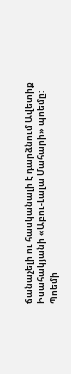ճանաչելի ու հասկանալի է դարձնում Ավետիք Իսահակյանի «Աբու-Լալա Մահարի» պոեմը: Պոեմի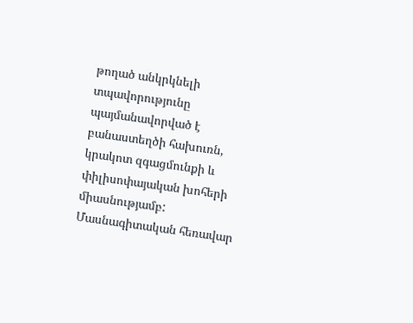թողած անկրկնելի տպավորությունը պայմանավորված է բանաստեղծի հախուռն, կրակոտ զգացմունքի և փիլիսոփայական խոհերի միասնությամբ:
Մասնագիտական հեռավար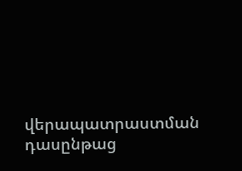վերապատրաստման դասընթաց